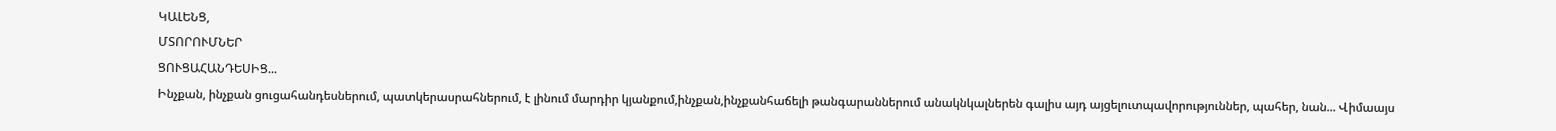ԿԱԼԵՆՑ,
ՄՏՈՐՈՒՄՆԵՐ
ՑՈՒՑԱՀԱՆԴԵՍԻՑ...
Ինչքան, ինչքան ցուցահանդեսներում, պատկերասրահներում, է լինում մարդիր կյանքում,ինչքան,ինչքանհաճելի թանգարաններում անակնկալներեն գալիս այդ այցելուտպավորություններ, պահեր, նան... Վիմաայս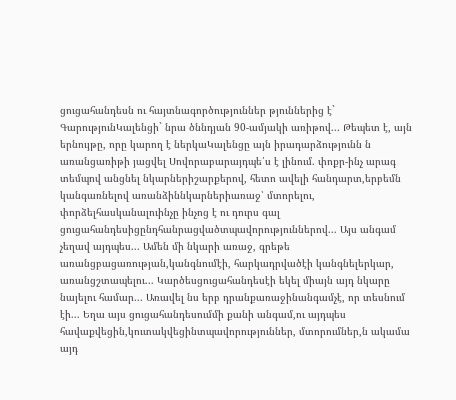ցուցահանդեսն ու հայտնագործություններ թյուններից է` ԳարությունԿալենցի` նրա ծննդյան 90-ամյակի առիթով... Թեպետ է, այն երնույթը, որը կարող է ներկաԿալենցը այն իրադարձությունն ն առանցառիթի յացվել Սովորաբարայդպե՛ս է լինում. փոքր-ինչ արագ տեմպով անցնել նկարներիշարքերով, հետո ավելի հանդարտ,երբեմն կանգառնելով առանձիննկարներիառաջ՝ մտորելու, փորձելհասկանալուինչը ինչոց է ու դուրս գալ ցուցահանդեսիցընդհանրացվածտպավորություններով... Այս անգամ չեղավ այդպես... Ամեն մի նկարի առաջ, գրեթե առանցբացառության,կանգնումէի, հարկադրվածէի կանգնելերկար, առանցշտապելու... Կարծեսցուցահանդեսէի եկել միայն այդ նկարը
նայելու համար... Առավել նս երբ դրանքառաջինանգամչէ, որ տեսնում էի... Եղա այս ցուցահանդեսումմի քանի անգամ,ու այդպես հավաքվեցին,կուտակվեցինտպավորություններ, մտորումներ,ն ակամա այդ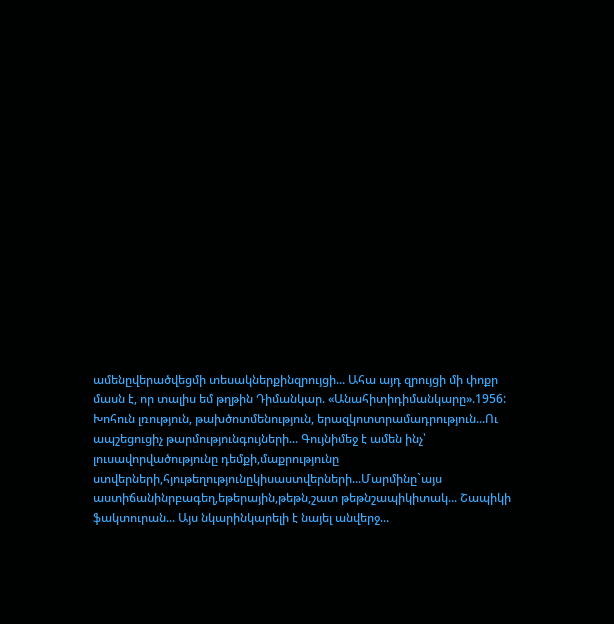ամենըվերածվեցմի տեսակներքինզրույցի... Ահա այդ զրույցի մի փոքր մասն է, որ տալիս եմ թղթին Դիմանկար. «Անահիտիդիմանկարը».1956: Խոհուն լռություն, թախծոտմենություն, երազկոտտրամադրություն...Ու ապշեցուցիչ թարմությունգույների... Գույնիմեջ է ամեն ինչ՝ լուսավորվածությունը դեմքի,մաքրությունը ստվերների,հյութեղությունըկիսաստվերների...Մարմինը`այս աստիճանինրբագեղ,եթերային,թեթն,շատ թեթնշապիկիտակ... Շապիկի ֆակտուրան... Այս նկարինկարելի է նայել անվերջ...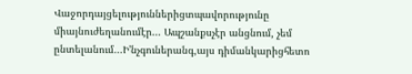Վաջորդայցելություններիցտպավորությունը միայնուժեղանումէր... Ապշանքսչէր անցնում, չեմ ընտելանում...Ի'նչգուներանգ,այս դիմանկարիցհետո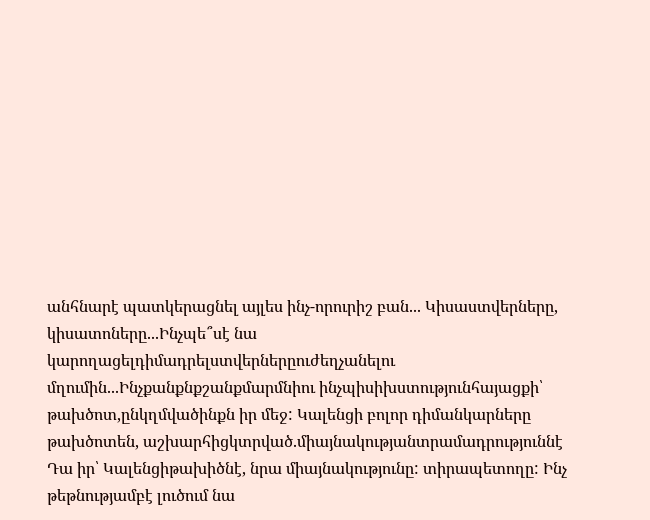անհնարէ պատկերացնել այլես ինչ-որուրիշ բան... Կիսաստվերները, կիսատոները...Ինչպե՞սէ նա կարողացելդիմադրելստվերներըուժեղչանելու մղումին...Ինչքանքնքշանքմարմնիու ինչպիսիխստությունհայացքի՝ թախծոտ,ընկղմվածինքն իր մեջ: Կալենցի բոլոր դիմանկարները թախծոտեն, աշխարհիցկտրված.միայնակությանտրամադրություննէ Դա իր՝ Կալենցիթախիծնէ, նրա միայնակությունը: տիրապետողը: Ինչ թեթնությամբէ լուծում նա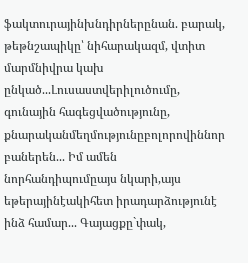ֆակտուրայինխնդիրներընան. բարակ, թեթնշապիկը՝ նիհարակազմ, վտիտ մարմնիվրա կախ ընկած...Լուսաստվերիլուծումը, գունային հագեցվածությունը, քնարականմեղմությունըբոլորովիննոր բաներեն... Իմ ամեն նորհանդիպումըայս նկարի,այս եթերայինէակիհետ իրադարձությունէ ինձ համար... Գայացքը`փակ,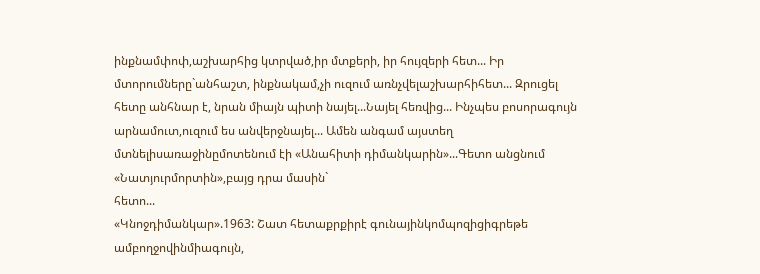ինքնամփոփ,աշխարհից կտրված,իր մտքերի, իր հույզերի հետ... Իր մտորումները`անհաշտ, ինքնակամ,չի ուզում առնչվելաշխարհիհետ... Զրուցել հետը անհնար է, նրան միայն պիտի նայել...Նայել հեռվից... Ինչպես բոսորագույն արնամուտ,ուզում ես անվերջնայել... Ամեն անգամ այստեղ մտնելիսառաջինըմոտենում էի «Անահիտի դիմանկարին»...Գետո անցնում «Նատյուրմորտին»,բայց դրա մասին`
հետո...
«Կնոջդիմանկար».1963: Շատ հետաքրքիրէ գունայինկոմպոզիցիգրեթե ամբողջովինմիագույն,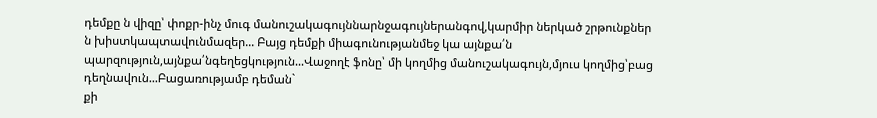դեմքը ն վիզը՝ փոքր-ինչ մուգ մանուշակագույննարնջագույներանգով,կարմիր ներկած շրթունքներ ն խիստկապտավունմազեր... Բայց դեմքի միագունությանմեջ կա այնքա՛ն պարզություն,այնքա՛նգեղեցկություն...Վաջողէ ֆոնը՝ մի կողմից մանուշակագույն,մյուս կողմից՝բաց դեղնավուն...Բացառությամբ դեման`
քի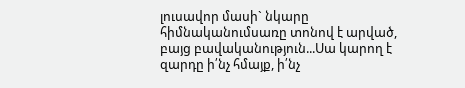լուսավոր մասի` նկարը հիմնականումսառը տոնով է արված, բայց բավականություն...Սա կարող է զարդը ի՛նչ հմայք, ի՛նչ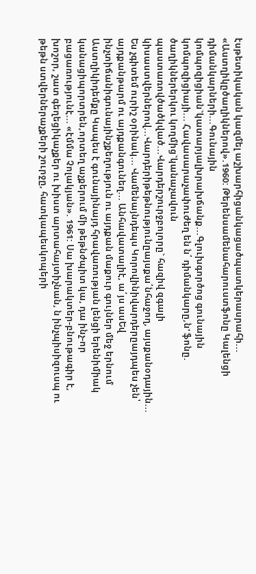էսթետիկական կազմել աշխարհիցանկացածպատկերասրահի... «Աստղիկըծաղիկներով».1960: Թերենսամենահարուստֆոնը Կալենցի դիմանկարների...Գունային կոմպոզիցիան`կատարյալխրախճանք...Գլուխգործոց գունային կոմպոզիցիայի... Հավասարաչափուժեղ են ն՛ դիմանկարը,ն' ֆոնը. ծաղիկներերկու կողմից`կանաչավուն պաստառովծածկված...Վարդերշուրջբոլորը` հազիվ զգալի կիսաստվերներով...Վարդերիթեթնությունըայսքա՛նհաջող, այսքանօդային... Ես չգիտեմ ուրիշ օրինակ... Վամենայնդեպս Կորովինիվարդերըայդպես չեն՝ այդքանթարմ ու այդքանգունեղ... Անհավատալիէ, ա՛յս ասԵվ ինչտիճանիգունայինշքեղություն ու այդքան մաքուր գույներ մեջ երնում Աստղիկիդեմքը Կապես է գունայինայդ հրավառության լենցի երենիմիակ կանացիպորտրեն,որտեղ աչքերում մի թեթնժպիտ կա, դա ինչ-որ բացառությունէ... «էմմա Չոլակյան». 1961: Սա խարակտեր-բնութագիր է, խոշոր, շատ գեղեցիկաչքեր ու խիստ արտահայտիչնան, ն ինչպիսիզուսպ ու թեթն ստվերներաչքերի շուրջը, հատկապեսկոպերի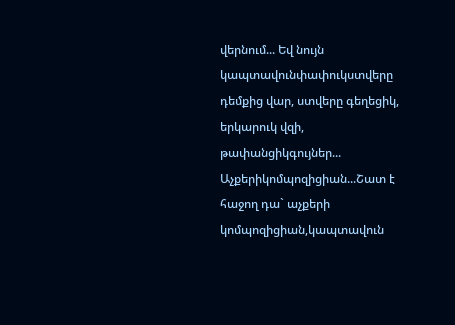վերնում... Եվ նույն կապտավունփափուկստվերը դեմքից վար, ստվերը գեղեցիկ, երկարուկ վզի, թափանցիկգույներ... Աչքերիկոմպոզիցիան...Շատ է հաջող դա` աչքերի կոմպոզիցիան,կապտավուն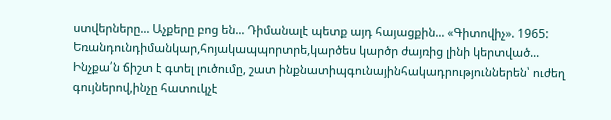ստվերները... Աչքերը բոց են... Դիմանալէ պետք այդ հայացքին... «Գիտովիչ». 1965: Եռանդունդիմանկար,հոյակապպորտրե,կարծես կարծր ժայռից լինի կերտված... Ինչքա՛ն ճիշտ է գտել լուծումը, շատ ինքնատիպգունայինհակադրություններեն՝ ուժեղ գույներով,ինչը հատուկչէ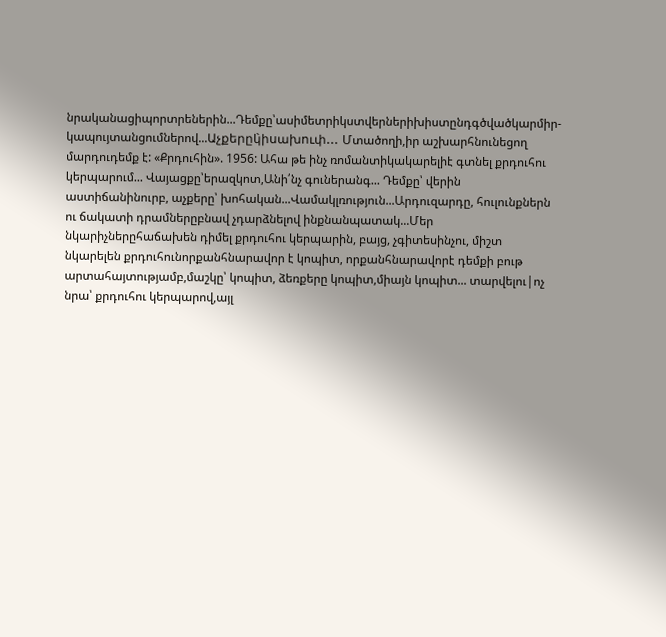նրականացիպորտրեներին...Դեմքը՝ասիմետրիկստվերներիխիստընդգծվածկարմիր-կապույտանցումներով...Աչքերըկ̀իսախուփ... Մտածողի,իր աշխարհնունեցող մարդուդեմք է: «Քրդուհին». 1956: Ահա թե ինչ ռոմանտիկակարելիէ գտնել քրդուհու կերպարում... Վայացքը՝երազկոտ,Անի՛նչ գուներանգ... Դեմքը՝ վերին աստիճանինուրբ, աչքերը՝ խոհական...Վամակլռություն...Արդուզարդը, հուլունքներն ու ճակատի դրամներըբնավ չդարձնելով ինքնանպատակ...Մեր նկարիչներըհաճախեն դիմել քրդուհու կերպարին, բայց, չգիտեսինչու, միշտ նկարելեն քրդուհունորքանհնարավոր է կոպիտ, որքանհնարավորէ դեմքի բութ արտահայտությամբ,մաշկը՝ կոպիտ, ձեռքերը կոպիտ,միայն կոպիտ... տարվելու|ոչ նրա՝ քրդուհու կերպարով,այլ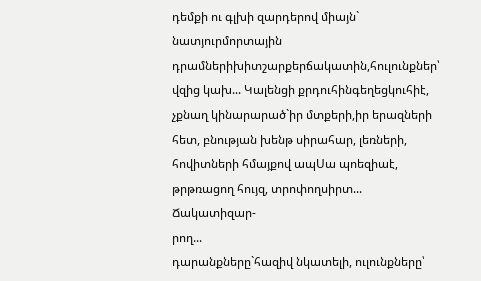դեմքի ու գլխի զարդերով միայն` նատյուրմորտային դրամներիխիտշարքերճակատին,հուլունքներ՝ վզից կախ... Կալենցի քրդուհինգեղեցկուհիէ, չքնաղ կինարարած`իր մտքերի,իր երազների
հետ, բնության խենթ սիրահար, լեռների, հովիտների հմայքով ապՍա պոեզիաէ, թրթռացող հույզ, տրոփողսիրտ... Ճակատիզար-
րող...
դարանքները`հազիվ նկատելի, ուլունքները՝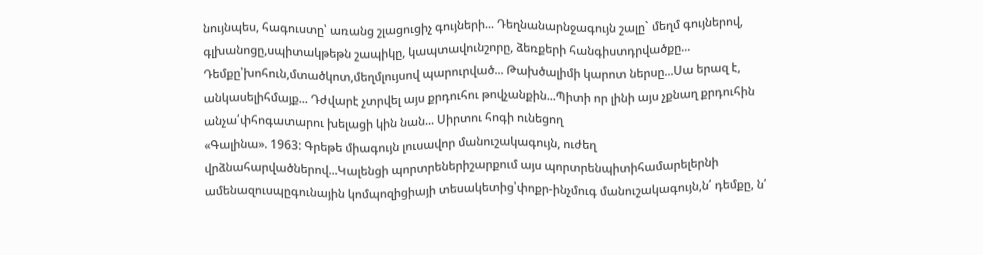նույնպես, հագուստը՝ առանց շլացուցիչ գույների... Դեղնանարնջագույն շալը` մեղմ գույներով, գլխանոցը,սպիտակթեթն շապիկը, կապտավունշորը, ձեռքերի հանգիստդրվածքը... Դեմքը՝խոհուն,մտածկոտ,մեղմլույսով պարուրված... Թախծալիմի կարոտ ներսը...Սա երազ է, անկասելիհմայք... Դժվարէ չտրվել այս քրդուհու թովչանքին...Պիտի որ լինի այս չքնաղ քրդուհին անչա՛փհոգատարու խելացի կին նան... Սիրտու հոգի ունեցող
«Գալինա». 1963: Գրեթե միագույն լուսավոր մանուշակագույն, ուժեղ վրձնահարվածներով...Կալենցի պորտրեներիշարքում այս պորտրենպիտիհամարելերնի ամենազուսպըգունային կոմպոզիցիայի տեսակետից՝փոքր-ինչմուգ մանուշակագույն,ն՛ դեմքը, ն՛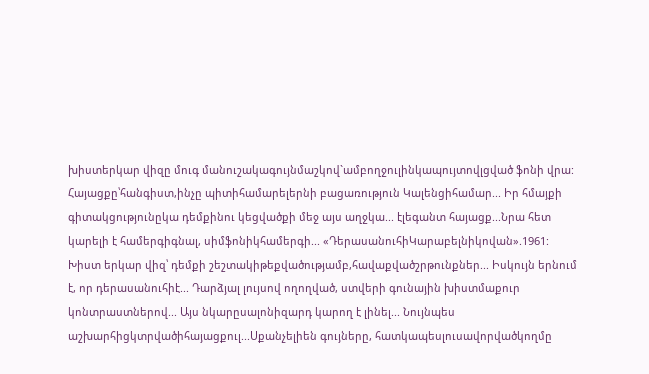խիստերկար վիզը մուգ մանուշակագույնմաշկով`ամբողջուլինկապույտովլցված ֆոնի վրա: Հայացքը՝հանգիստ,ինչը պիտիհամարելերնի բացառություն Կալենցիհամար... Իր հմայքի գիտակցությունըկա դեմքինու կեցվածքի մեջ այս աղջկա... էլեգանտ հայացք...Նրա հետ կարելի է համերգիգնալ, սիմֆոնիկհամերգի... «ԴերասանուհիԿարաբելնիկովան».1961: Խիստ երկար վիզ՝ դեմքի շեշտակիթեքվածությամբ,հավաքվածշրթունքներ... Իսկույն երնում է, որ դերասանուհիէ... Դարձյալ լույսով ողողված, ստվերի գունային խիստմաքուր կոնտրաստներով... Այս նկարըսալոնիզարդ կարող է լինել... Նույնպես աշխարհիցկտրվածիհայացքուլ...Սքանչելիեն գույները, հատկապեսլուսավորվածկողմը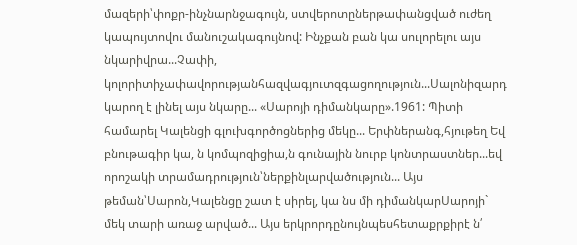մազերի՝փոքր-ինչնարնջագույն, ստվերոտըներթափանցված ուժեղ կապույտովու մանուշակագույնով: Ինչքան բան կա սուլորելու այս նկարիվրա...Չափի, կոլորիտիչափավորությանհազվագյուտզգացողություն...Սալոնիզարդ կարող է լինել այս նկարը... «Սարոյի դիմանկարը».1961: Պիտի համարել Կալենցի գլուխգործոցներից մեկը... Երփներանգ,հյութեղ Եվ բնութագիր կա, ն կոմպոզիցիա,ն գունային նուրբ կոնտրաստներ...եվ որոշակի տրամադրություն՝ներքինլարվածություն... Այս թեման՝Սարոն,Կալենցը շատ է սիրել, կա նս մի դիմանկարՍարոյի` մեկ տարի առաջ արված... Այս երկրորդընույնպեսհետաքրքիրէ ն՛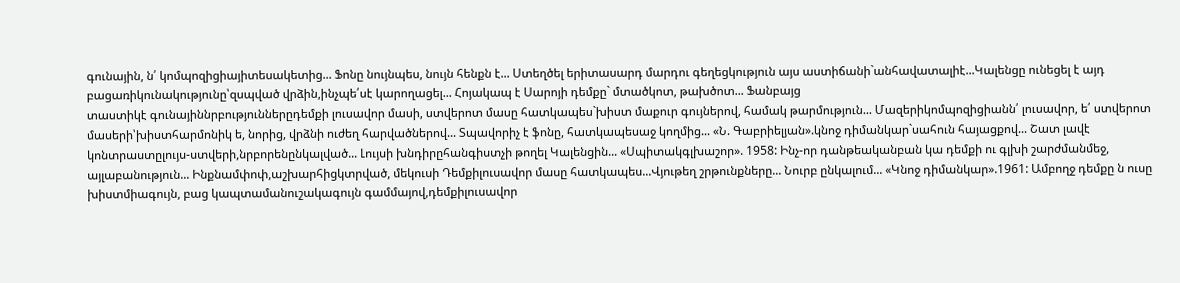գունային, ն՛ կոմպոզիցիայիտեսակետից... Ֆոնը նույնպես, նույն հենքն է... Ստեղծել երիտասարդ մարդու գեղեցկություն այս աստիճանի`անհավատալիէ...Կալենցը ունեցել է այդ բացառիկունակությունը՝զսպված վրձին,ինչպե՛սէ կարողացել... Հոյակապ է Սարոյի դեմքը` մտածկոտ, թախծոտ... Ֆանբայց
տաստիկէ գունայիննրբություններըդեմքի լուսավոր մասի, ստվերոտ մասը հատկապես`խիստ մաքուր գույներով, համակ թարմություն... Մազերիկոմպոզիցիանն՛ լուսավոր, ե՛ ստվերոտ մասերի՝խիստհարմոնիկ ե, նորից, վրձնի ուժեղ հարվածներով... Տպավորիչ է ֆոնը, հատկապեսաջ կողմից... «Ն. Գաբրիելյան».կնոջ դիմանկար`սահուն հայացքով... Շատ լավէ կոնտրաստըլույս-ստվերի,նրբորենընկալված... Լույսի խնդիրըհանգիստչի թողել Կալենցին... «Սպիտակգլխաշոր». 1958: Ինչ-որ դանթեականբան կա դեմքի ու գլխի շարժմանմեջ, այլաբանություն... Ինքնամփոփ,աշխարհիցկտրված, մեկուսի Դեմքիլուսավոր մասը հատկապես...Վյութեղ շրթունքները... Նուրբ ընկալում... «Կնոջ դիմանկար».1961: Ամբողջ դեմքը ն ուսը խիստմիագույն, բաց կապտամանուշակագույն գամմայով,դեմքիլուսավոր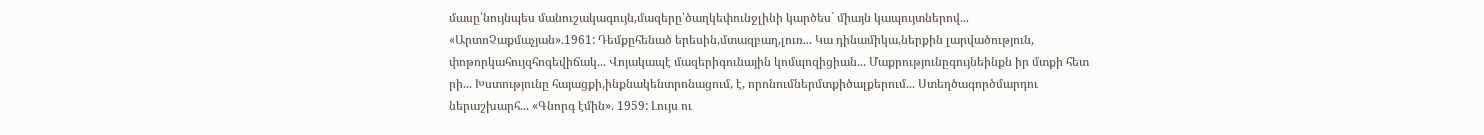մասը՝նույնպես մանուշակագույն,մազերը՝ծաղկեփունջլինի կարծես` միայն կապույտներով... «ԱրտոՉաքմաչյան».1961: Դեմքըհենած երեսին,մտազբաղ,լուռ... Կա դինամիկա,ներքին լարվածություն, փոթորկահույզհոգեվիճակ... Վոյակապէ մազերիգունային կոմպոզիցիան... Մաքրությունըգույնեինքն իր մտքի հետ րի... Խստությունը հայացքի,ինքնակենտրոնացում, է, որոնումներմտքիծալքերում... Ստեղծագործմարդու ներաշխարհ... «Գնորգ էմին». 1959: Լույս ու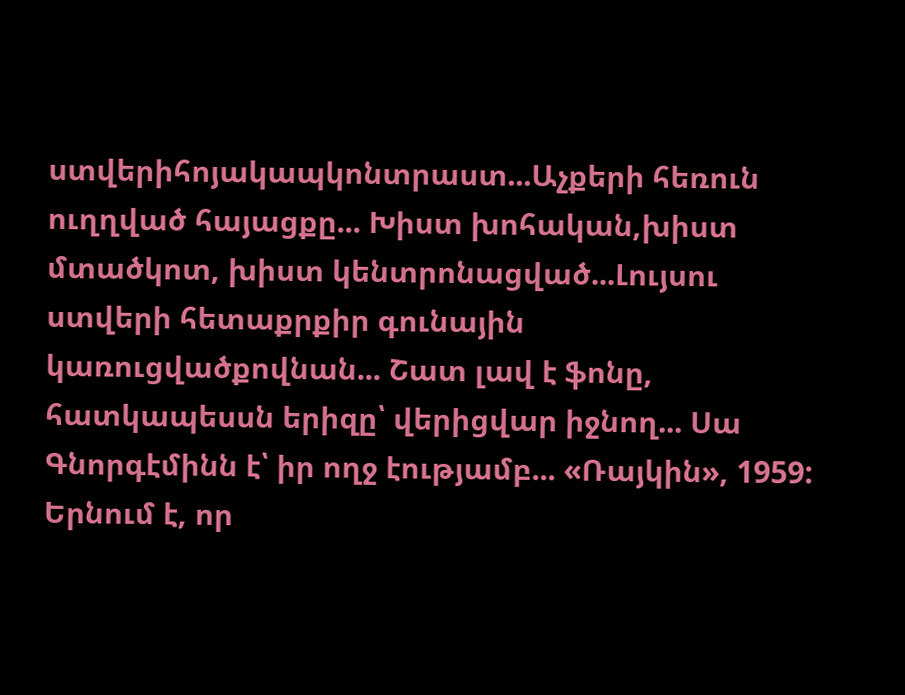ստվերիհոյակապկոնտրաստ...Աչքերի հեռուն ուղղված հայացքը... Խիստ խոհական,խիստ մտածկոտ, խիստ կենտրոնացված...Լույսու ստվերի հետաքրքիր գունային կառուցվածքովնան... Շատ լավ է ֆոնը, հատկապեսսն երիզը՝ վերիցվար իջնող... Սա Գնորգէմինն է՝ իր ողջ էությամբ... «Ռայկին», 1959: Երնում է, որ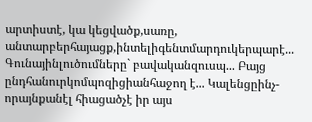արտիստէ, կա կեցվածք,սառը, անտարբերհայացք,ինտելիգենտմարդուկերպարէ... Գունայինլուծումները` բավականզուսպ... Բայց ընդհանուրկոմպոզիցիանհաջող է... Կալենցըինչ-որայնքանէլ հիացածչէ իր այս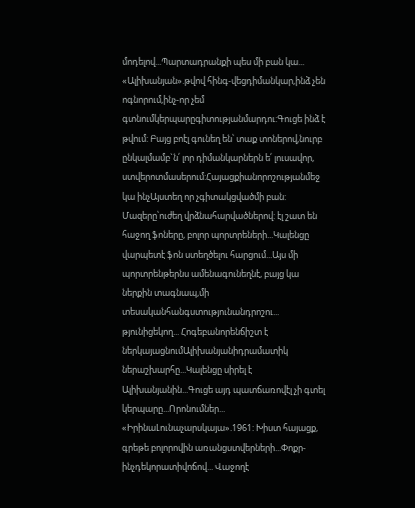մոդելով...Պարտադրանքի պես մի բան կա... «Ալիխանյան».թվով հինգ-վեցդիմանկար,ինձ չեն ոգնորում,ինչ-որ չեմ գտնումկերպարըգիտությանմարդու:Գուցե ինձ է թվում: Բայց բոէլ գունեղ են՝ տաք տոներով,նուրբ ընկալմամբ`ն՛ լոր դիմանկարներն ե՛ լուսավոր, ստվերոտմասերում:Հայացքիանորոշությանմեջ կա ինչԱյստեղ որ չգիտակցվածմի բան: Մազերը՝ուժեղ վրձնահարվածներով: էլ շատ են հաջող ֆոները, բոլոր պորտրեների...Կալենցը վարպետէ ֆոն ստեղծելու հարցում...Այս մի պորտրենթերնս ամենագունեղնէ, բայց կա ներքին տագնապ,մի տեսականհանգստությունանդրոշու...
թյունիցեկող... Հոգեբանորենճիշտ է ներկայացնումԱլիխանյանիդրամատիկ ներաշխարհը...Կալենցը սիրել է Ալիխանյանին...Գուցե այդ պատճառովէլ չի գտել կերպարը...Որոնումներ... «ԻրինաԼունաչարսկայա».1961: Խիստ հայացք, գրեթե բոլորովին առանցստվերների...Փոքր-ինչդեկորատիվոճով... Վաջողէ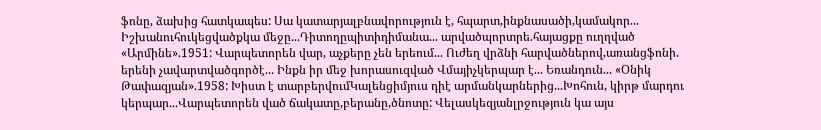ֆոնը, ձախից հատկապես: Սա կատարյալբնավորություն է, հպարտ,ինքնասածի,կամակոր... Իշխանուհուկեցվածքկա մեջը...Դիտողըպիտիդիմանա... արվածպորտրե.հայացքը ուղղված «Արմինե».1951: Վարպետորեն վար, աչքերը չեն երեում... Ուժեղ վրձնի հարվածներով,առանցֆոնի. երենի չավարտվածգործէ... Ինքն իր մեջ խորասուզված Վմայիչկերպար է... Եռանդուն... «Օնիկ Թափազյան».1958: Խիստ է տարբերվումԿալենցիմյուս դիէ արմանկարներից...Խոհուն, կիրթ մարդու կերպար...Վարպետորեն ված ճակատը,բերանը,ծնոտը: Վելասկեզյանլրջություն կա այս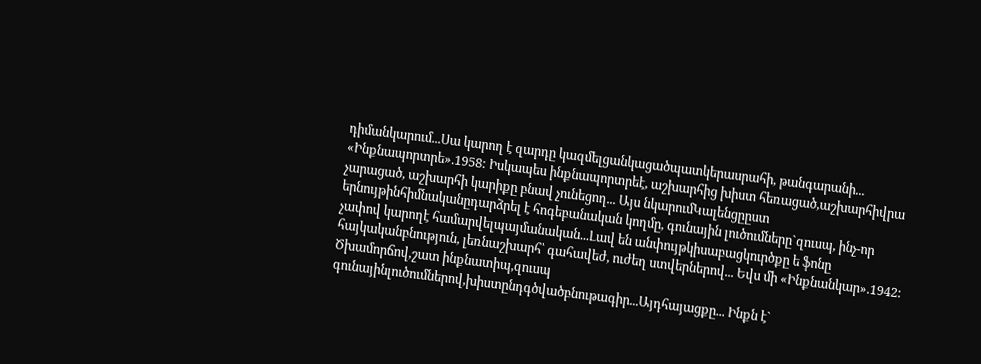դիմանկարում...Սա կարող է զարդը կազմելցանկացածպատկերասրահի, թանգարանի... «Ինքնապորտրե».1958: Իսկապես ինքնապորտրեէ, աշխարհից խիստ հեռացած,աշխարհիվրա չարացած, աշխարհի կարիքը բնավ չունեցող... Այս նկարումԿալենցըըստ երնույթինհիմնականըդարձրել է հոգեբանական կողմը, գունային լուծումները`զուսպ, ինչ-որ չափով կարողէ համարվելպայմանական...Լավ են անփույթկիսաբացկուրծքը ե ֆոնը հայկականբնություն, լեռնաշխարհ՝ գահավեժ, ուժեղ ստվերներով... Եվս մի «Ինքնանկար».1942: Ծխամորճով,շատ ինքնատիպ,զուսպ գունայինլուծումներով,խիստընդգծվածբնութագիր...Այդհայացքը... Ինքն է`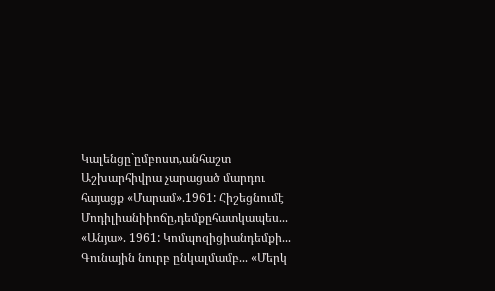Կալենցը`ըմբոստ,անհաշտ Աշխարհիվրա չարացած մարդու հայացք «Մարամ».1961: Հիշեցնումէ Մոդիլիանիիոճը,դեմքըհատկապես... «Անյա». 1961: Կոմպոզիցիանդեմքի... Գունային նուրբ ընկալմամբ... «Մերկ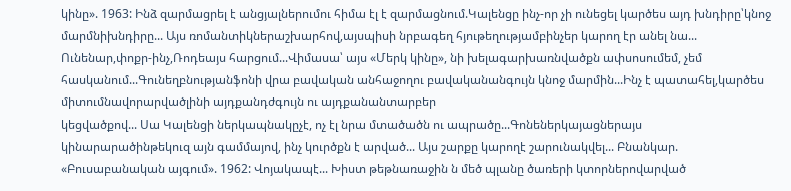կինը». 1963: Ինձ զարմացրել է անցյալներումու հիմա էլ է զարմացնում.Կալենցը ինչ-որ չի ունեցել կարծես այդ խնդիրը՝կնոջ մարմնիխնդիրը... Այս ռոմանտիկներաշխարհով,այսպիսի նրբագեղ հյութեղությամբինչեր կարող էր անել նա... Ունենար,փոքր-ինչ,Ռոդեայս հարցում...Վիմասա՝ այս «Մերկ կինը», նի խելագարխառնվածքն ափսոսումեմ, չեմ հասկանում...Գունեղբնությանֆոնի վրա բավական անհաջողու բավականանգույն կնոջ մարմին...Ինչ է պատահել,կարծես միտումնավորարվածլինի այդքանդժգույն ու այդքանանտարբեր
կեցվածքով... Սա Կալենցի ներկապնակըչէ, ոչ էլ նրա մտածածն ու ապրածը...Գոնեներկայացներայս կինարարածինթեկուզ այն գամմայով, ինչ կուրծքն է արված... Այս շարքը կարողէ շարունակվել... Բնանկար. «Բուսաբանական այգում». 1962: Վոյակապէ... Խիստ թեթնառաջին ն մեծ պլանը ծառերի կտորներովարված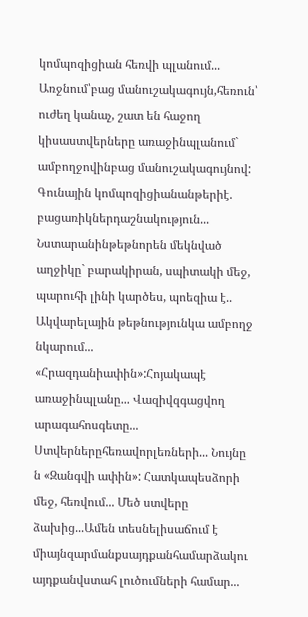կոմպոզիցիան հեռվի պլանում... Առջնում՝բաց մանուշակագույն,հեռուն՝ ուժեղ կանաչ, շատ են հաջող կիսաստվերները առաջինպլանում` ամբողջովինբաց մանուշակագույնով: Գունային կոմպոզիցիանանթերիէ. բացառիկներդաշնակություն... Նստարանինթեթնորեն մեկնված աղջիկը` բարակիրան, սպիտակի մեջ, պարուհի լինի կարծես, պոեզիա է.. Ակվարելային թեթնությունկա ամբողջ նկարում... «Հրազդանիափին»:Հոյակապէ առաջինպլանը... Վազիվզգացվող արագահոսգետը... Ստվերներըհեռավորլեռների... Նույնը ն «Զանգվի ափին»: Հատկապեսձորի մեջ, հեռվում... Մեծ ստվերը ձախից...Ամեն տեսնելիսաճում է միայնզարմանքսայդքանհամարձակու այդքանվստահ լուծումների համար...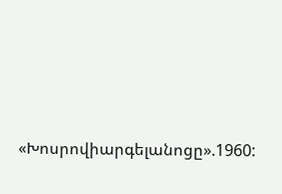«Խոսրովիարգելանոցը».1960: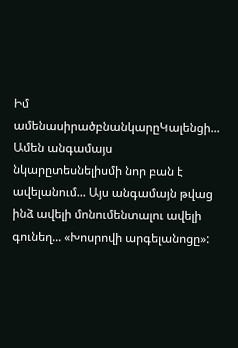Իմ ամենասիրածբնանկարըԿալենցի... Ամեն անգամայս նկարըտեսնելիսմի նոր բան է ավելանում... Այս անգամայն թվաց ինձ ավելի մոնումենտալու ավելի գունեղ... «Խոսրովի արգելանոցը»: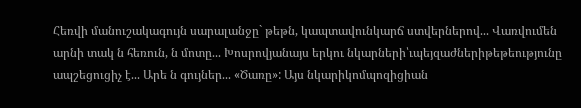Հեռվի մանուշակագույն սարալանջը` թեթն, կապտավունկարճ ստվերներով... Վառվումեն արնի տակ ն հեռուն, ն մոտը... Խոսրովյանայս երկու նկարների՝ւպեյզաժներիթեթեությունը ապշեցուցիչ է... Արե ն գույներ... «Ծառը»: Այս նկարիկոմպոզիցիան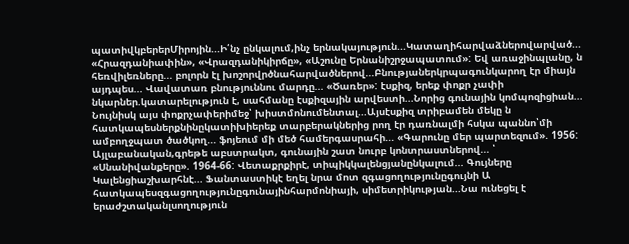պատիվկբերերՄիրոյին...Ի՛նչ ընկալում,ինչ երնակայություն...Կատաղիհարվաձներովարված... «Հրազդանիափին», «Վրազդանիկիրճը», «Աշունը Երնանիշրջապատում»: Եվ առաջինպլանը, ն հեռվիլեռները... բոլորն էլ խոշորվրծնահարվածներով...Բնությաներկրպագունկարող էր միայն այդպես... Վավատառ բնություննու մարդը... «Ծառեր»: էսքիզ, երեք փոքր չափի նկարներ.կատարելություն է, սահմանը էսքիզային արվեստի...Նորից գունային կոմպոզիցիան... Նույնիսկ այս փոքրչափերիմեջ՝ խիստմոնումենտալ...Այսէսքիզ տրիբամեն մեկը ն հատկապեսներքնինըկատիխիերեք տարբերակներից րող էր դառնալմի հսկա պաննո՝մի ամբողջպատ ծածկող... ֆոյեում մի մեծ համերգասրահի... «Գարունը մեր պարտեզում». 1956: Այլաբանական,գրեթե աբստրակտ, գունային շատ նուրբ կոնտրաստներով... ՝
«Սնանիվանքերը». 1964-66: Վետաքրքիրէ, տիպիկկալենցյանընկալում... Գույները Կալենցիաշխարհնէ... Ֆանտաստիկէ եղել նրա մոտ զգացողությունըգույնի Ա հատկապեսզգացողությունըգունայինհարմոնիայի, սիմետրիկության...Նա ունեցել է երաժշտականլսողություն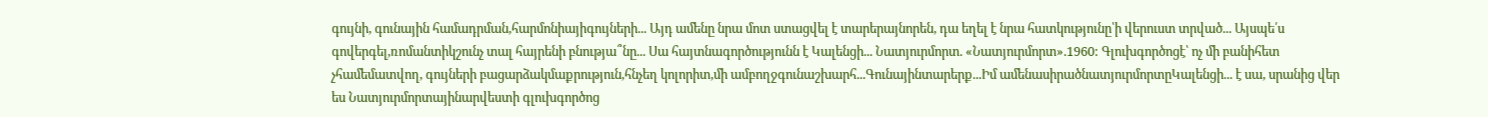գույնի, գունային համադրման,հարմոնիայիգույների... Այդ ամենը նրա մոտ ստացվել է տարերայնորեն, դա եղել է նրա հատկությունը՝ի վերուստ տրված... Այսպե՛ս գովերգել,ռոմանտիկշունչ տալ հայրենի բնությա՞նը... Սա հայտնագործությունն է Կալենցի... Նատյուրմորտ. «Նատյուրմորտ».1960: Գլուխգործոցէ՝ ոչ մի բանիհետ չհամեմատվող, գույների բացարձակմաքրություն,հնչեղ կոլորիտ,մի ամբողջգունաշխարհ...Գունայինտարերք...Իմ ամենասիրածնատյուրմորտըԿալենցի... է սա, սրանից վեր ես Նատյուրմորտայինարվեստի գլուխգործոց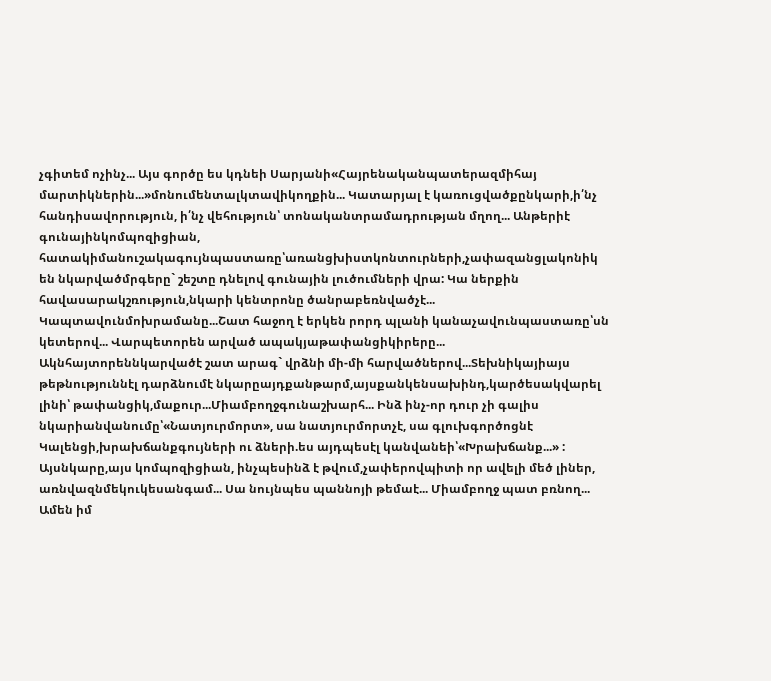չգիտեմ ոչինչ... Այս գործը ես կդնեի Սարյանի«Հայրենականպատերազմիհայ մարտիկներին...»մոնումենտալկտավիկողքին... Կատարյալ է կառուցվածքընկարի,ի՛նչ հանդիսավորություն, ի՛նչ վեհություն՝ տոնականտրամադրության մղող... Անթերիէ գունայինկոմպոզիցիան, հատակիմանուշակագույնպաստառը՝առանցխիստկոնտուրների,չափազանցլակոնիկ են նկարվածմրգերը` շեշտը դնելով գունային լուծումների վրա: Կա ներքին հավասարակշռություն,նկարի կենտրոնը ծանրաբեռնվածչէ... Կապտավունմոխրամանը...Շատ հաջող է երկեն րորդ պլանի կանաչավունպաստառը՝սն կետերով... Վարպետորեն արված ապակյաթափանցիկիրերը... Ակնհայտորեննկարվածէ շատ արագ` վրձնի մի-մի հարվածներով...Տեխնիկայիայս թեթնություննէլ դարձնումէ նկարըայդքանթարմ,այսքանկենսախինդ,կարծեսակվարել լինի՝ թափանցիկ,մաքուր...Միամբողջգունաշխարհ... Ինձ ինչ-որ դուր չի գալիս նկարիանվանումը՝«Նատյուրմորտ», սա նատյուրմորտչէ, սա գլուխգործոցնէ Կալենցի,խրախճանքգույների ու ձների.ես այդպեսէլ կանվանեի՝«Խրախճանք...» : Այսնկարը,այս կոմպոզիցիան, ինչպեսինձ է թվում,չափերովպիտի որ ավելի մեծ լիներ, առնվազնմեկուկեսանգամ... Սա նույնպես պաննոյի թեմաէ... Միամբողջ պատ բռնող... Ամեն իմ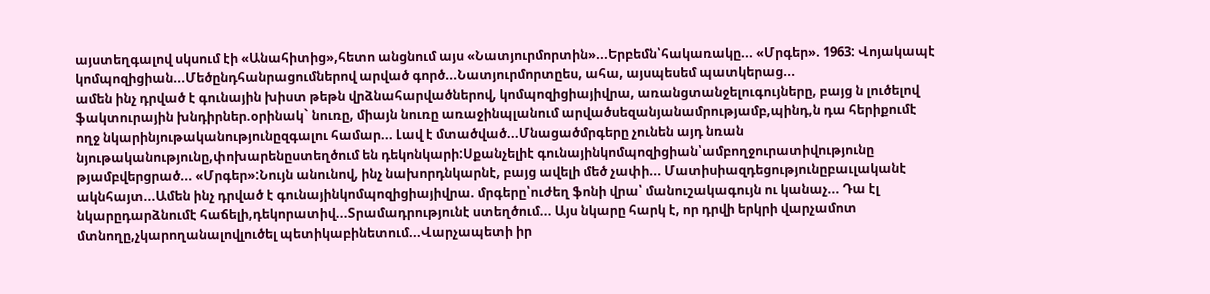այստեղգալով սկսում էի «Անահիտից»,հետո անցնում այս «Նատյուրմորտին»...Երբեմն՝հակառակը... «Մրգեր». 1963: Վոյակապէ կոմպոզիցիան...Մեծընդհանրացումներով արված գործ...Նատյուրմորտըես, ահա, այսպեսեմ պատկերաց...
ամեն ինչ դրված է գունային խիստ թեթն վրձնահարվածներով, կոմպոզիցիայիվրա, առանցտանջելուգույները, բայց ն լուծելով ֆակտուրային խնդիրներ.օրինակ` նուռը, միայն նուռը առաջինպլանում արվածսեզանյանամրությամբ,պինդ,ն դա հերիքումէ ողջ նկարինյութականությունըզգալու համար... Լավ է մտածված...Մնացածմրգերը չունեն այդ նռան նյութականությունը,փոխարենըստեղծում են դեկոնկարի:Սքանչելիէ գունայինկոմպոզիցիան՝ամբողջուրատիվությունը թյամբվերցրած... «Մրգեր»:Նույն անունով, ինչ նախորդնկարնէ, բայց ավելի մեծ չափի... Մատիսիազդեցությունըբաւլականէ ակնհայտ...Ամեն ինչ դրված է գունայինկոմպոզիցիայիվրա. մրգերը՝ուժեղ ֆոնի վրա՝ մանուշակագույն ու կանաչ... Դա էլ նկարըդարձնումէ հաճելի,դեկորատիվ...Տրամադրությունէ ստեղծում... Այս նկարը հարկ է, որ դրվի երկրի վարչամոտ մտնողը,չկարողանալովլուծել պետիկաբինետում...Վարչապետի իր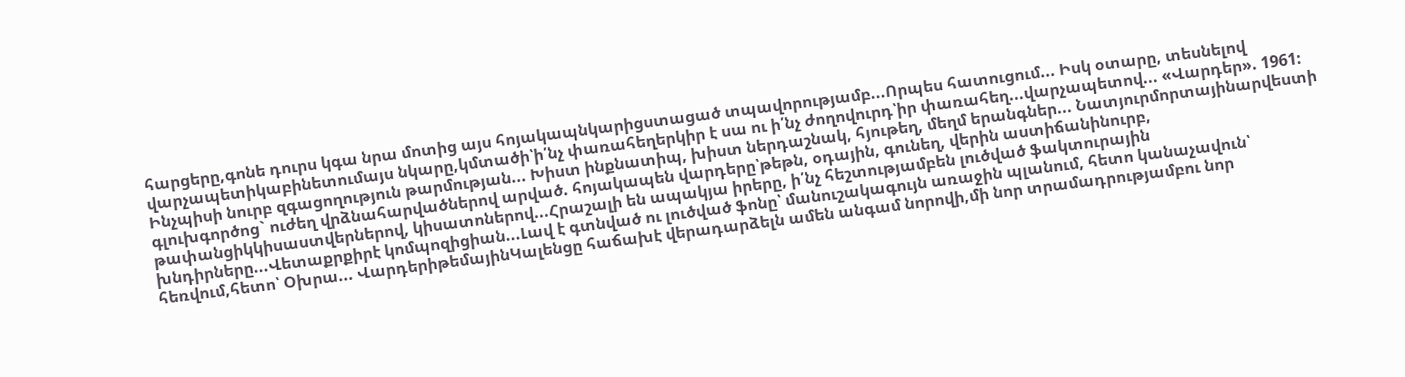հարցերը,գոնե դուրս կգա նրա մոտից այս հոյակապնկարիցստացած տպավորությամբ...Որպես հատուցում... Իսկ օտարը, տեսնելով վարչապետիկաբինետումայս նկարը,կմտածի՝ի՛նչ փառահեղերկիր է սա ու ի՛նչ ժողովուրդ՝իր փառահեղ...վարչապետով... «Վարդեր». 1961: Ինչպիսի նուրբ զգացողություն թարմության... Խիստ ինքնատիպ, խիստ ներդաշնակ, հյութեղ, մեղմ երանգներ... Նատյուրմորտայինարվեստի գլուխգործոց` ուժեղ վրձնահարվածներով արված. հոյակապեն վարդերը՝թեթն, օդային, գունեղ, վերին աստիճանինուրբ, թափանցիկկիսաստվերներով, կիսատոներով...Հրաշալի են ապակյա իրերը, ի՛նչ հեշտությամբեն լուծված ֆակտուրային խնդիրները...Վետաքրքիրէ կոմպոզիցիան...Լավ է գտնված ու լուծված ֆոնը՝ մանուշակագույն առաջին պլանում, հետո կանաչավուն՝ հեռվում,հետո՝ Օխրա... ՎարդերիթեմայինԿալենցը հաճախէ վերադարձելն ամեն անգամ նորովի,մի նոր տրամադրությամբու նոր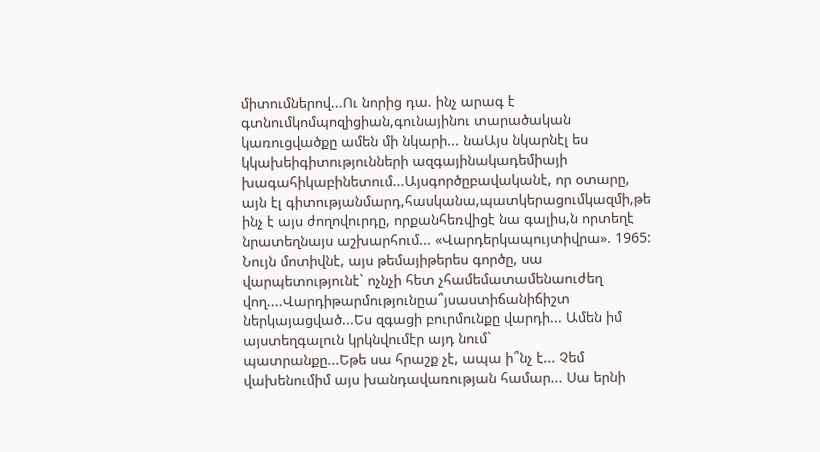միտումներով...Ու նորից դա. ինչ արագ է գտնումկոմպոզիցիան,գունայինու տարածական կառուցվածքը ամեն մի նկարի... նաԱյս նկարնէլ ես կկախեիգիտությունների ազգայինակադեմիայի խագահիկաբինետում...Այսգործըբավականէ, որ օտարը, այն էլ գիտությանմարդ,հասկանա,պատկերացումկազմի,թե ինչ է այս ժողովուրդը, որքանհեռվիցէ նա գալիս,ն որտեղէ նրատեղնայս աշխարհում... «Վարդերկապույտիվրա». 1965: Նույն մոտիվնէ, այս թեմայիթերես գործը, սա վարպետությունէ` ոչնչի հետ չհամեմատամենաուժեղ վող....Վարդիթարմությունըա՞յսաստիճանիճիշտ ներկայացված...Ես զգացի բուրմունքը վարդի... Ամեն իմ այստեղգալուն կրկնվումէր այդ նում`
պատրանքը...Եթե սա հրաշք չէ, ապա ի՞նչ է... Չեմ վախենումիմ այս խանդավառության համար... Սա երնի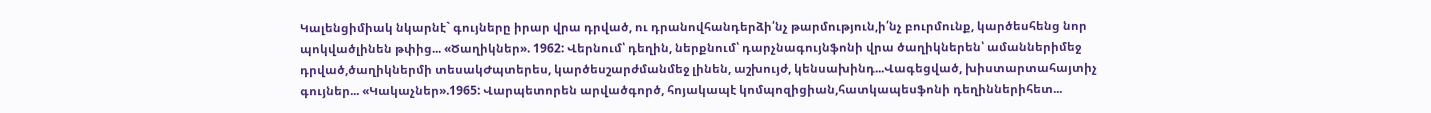Կալենցիմիակ նկարնէ` գույները իրար վրա դրված, ու դրանովհանդերձի՛նչ թարմություն,ի՛նչ բուրմունք, կարծեսհենց նոր պոկվածլինեն թփից... «Ծաղիկներ». 1962: Վերնում՝ դեղին, ներքնում՝ դարչնագույնֆոնի վրա ծաղիկներեն՝ ամաններիմեջ դրված,ծաղիկներմի տեսակԺպտերես, կարծեսշարժմանմեջ լինեն, աշխույժ, կենսախինդ...Վագեցված, խիստարտահայտիչ գույներ... «Կակաչներ».1965: Վարպետորեն արվածգործ, հոյակապէ կոմպոզիցիան,հատկապեսֆոնի դեղիններիհետ...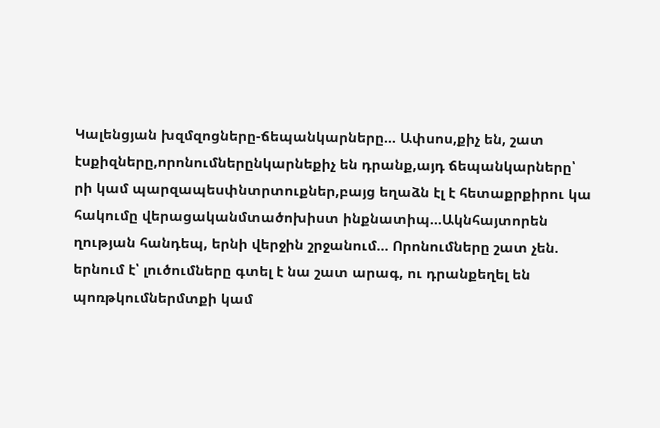Կալենցյան խզմզոցները-ճեպանկարները... Ափսոս,քիչ են, շատ էսքիզները,որոնումներընկարնեքիչ են դրանք,այդ ճեպանկարները՝ րի կամ պարզապեսփնտրտուքներ,բայց եղաձն էլ է հետաքրքիրու կա հակումը վերացականմտածոխիստ ինքնատիպ...Ակնհայտորեն ղության հանդեպ, երնի վերջին շրջանում... Որոնումները շատ չեն. երնում է՝ լուծումները գտել է նա շատ արագ, ու դրանքեղել են պոռթկումներմտքի կամ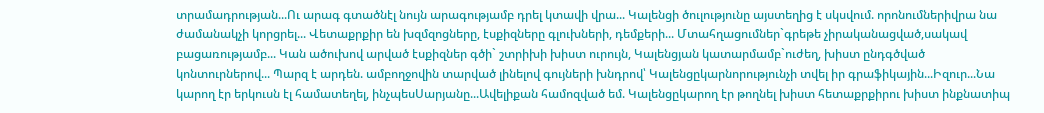տրամադրության...Ու արագ գտածնէլ նույն արագությամբ դրել կտավի վրա... Կալենցի ծուլությունը այստեղից է սկսվում. որոնումներիվրա նա ժամանակչի կորցրել... Վետաքրքիր են խզմզոցները, էսքիզները գլուխների, դեմքերի... Մտահղացումներ`գրեթե չիրականացված,սակավ բացառությամբ... Կան ածուխով արված էսքիզներ գծի` շտրիխի խիստ ուրույն, Կալենցյան կատարմամբ`ուժեղ, խիստ ընդգծված կոնտուրներով... Պարզ է արդեն. ամբողջովին տարված լինելով գույների խնդրով՝ Կալենցըկարնորությունչի տվել իր գրաֆիկային...Իզուր...Նա կարող էր երկուսն էլ համատեղել, ինչպեսՍարյանը...Ավելիքան համոզված եմ. Կալենցըկարող էր թողնել խիստ հետաքրքիրու խիստ ինքնատիպ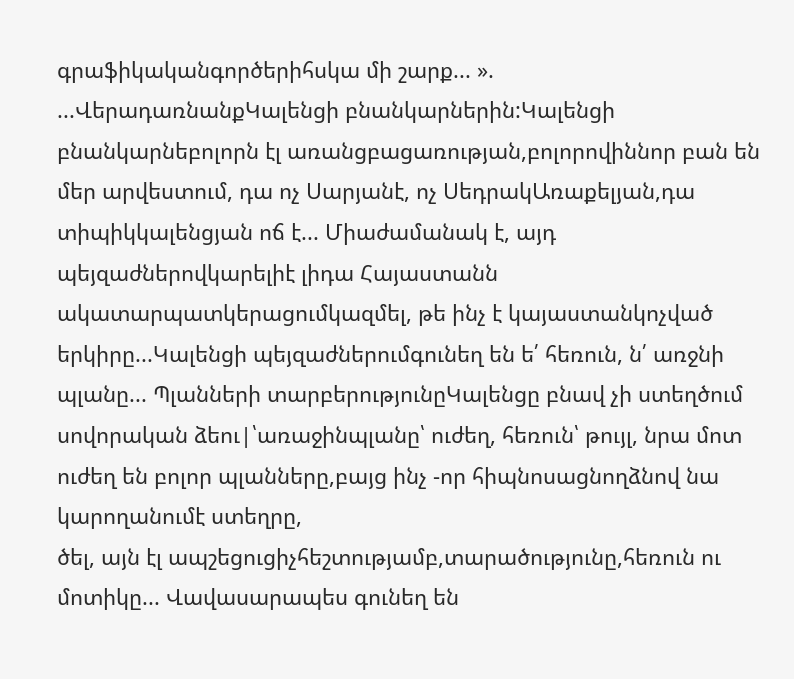գրաֆիկականգործերիհսկա մի շարք... ».
...ՎերադառնանքԿալենցի բնանկարներին:Կալենցի բնանկարնեբոլորն էլ առանցբացառության,բոլորովիննոր բան են մեր արվեստում, դա ոչ Սարյանէ, ոչ ՍեդրակԱռաքելյան,դա տիպիկկալենցյան ոճ է... Միաժամանակ է, այդ պեյզաժներովկարելիէ լիդա Հայաստանն ակատարպատկերացումկազմել, թե ինչ է կայաստանկոչված երկիրը...Կալենցի պեյզաժներումգունեղ են ե՛ հեռուն, ն՛ առջնի պլանը... Պլանների տարբերությունըԿալենցը բնավ չի ստեղծում սովորական ձեու|՝առաջինպլանը՝ ուժեղ, հեռուն՝ թույլ, նրա մոտ ուժեղ են բոլոր պլանները,բայց ինչ -որ հիպնոսացնողձնով նա կարողանումէ ստեղրը,
ծել, այն էլ ապշեցուցիչհեշտությամբ,տարածությունը,հեռուն ու մոտիկը... Վավասարապես գունեղ են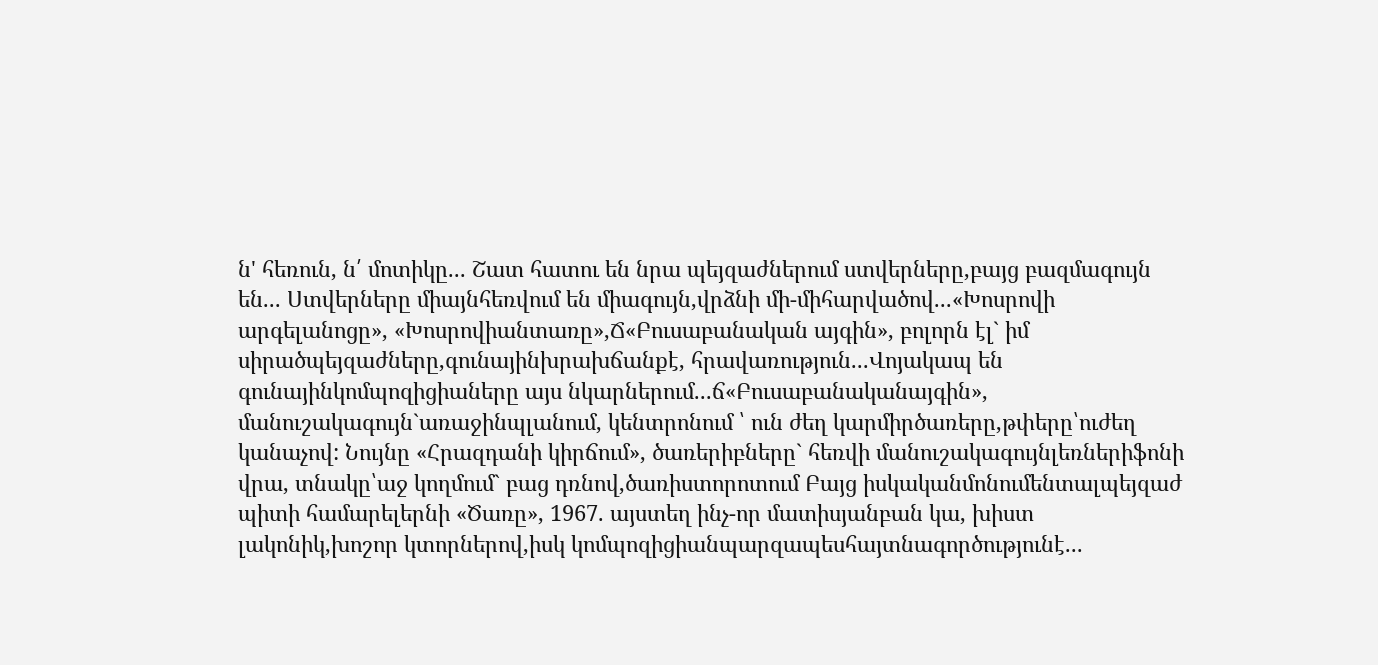ն' հեռուն, ն՛ մոտիկը... Շատ հատու են նրա պեյզաժներում ստվերները,բայց բազմագույն են... Ստվերները միայնհեռվում են միագույն,վրձնի մի-միհարվածով...«Խոսրովի արգելանոցը», «Խոսրովիանտառը»,Ճ«Բուսաբանական այգին», բոլորն էլ` իմ սիրածպեյզաժները,գունայինխրախճանքէ, հրավառություն...Վոյակապ են գունայինկոմպոզիցիաները այս նկարներում...ճ«Բուսաբանականայգին», մանուշակագույն`առաջինպլանում, կենտրոնում ՝ ուն ժեղ կարմիրծառերը,թփերը՝ուժեղ կանաչով: Նույնը «Հրազդանի կիրճում», ծառերիբները` հեռվի մանուշակագույնլեռներիֆոնի վրա, տնակը՝աջ կողմում` բաց դռնով,ծառիստորոտում Բայց իսկականմոնումենտալպեյզաժ պիտի համարելերնի «Ծառը», 1967. այստեղ ինչ-որ մատիսյանբան կա, խիստ լակոնիկ,խոշոր կտորներով,իսկ կոմպոզիցիանպարզապեսհայտնագործությունէ...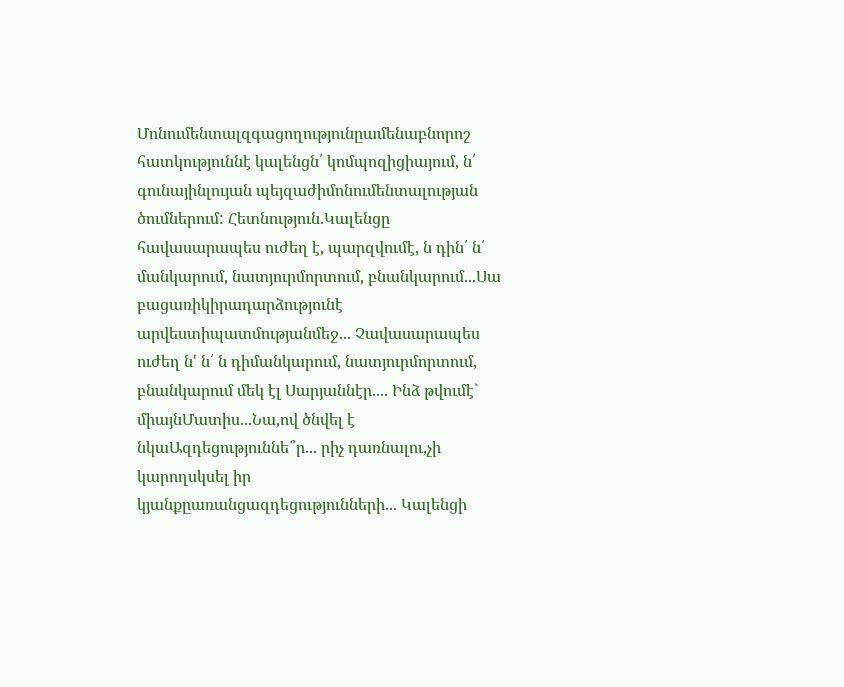Մոնումենտալզգացողությունըամենաբնորոշ հատկություննէ կալենցն՛ կոմպոզիցիայում, ն՛ գունայինլույան պեյզաժիմոնումենտալության ծումներում: Հետնություն.Կալենցը հավասարապես ուժեղ է, պարզվումէ, ն դին՛ ն՛ մանկարում, նատյուրմորտում, բնանկարում...Սա բացառիկիրադարձությունէ արվեստիպատմությանմեջ... Չավասարապես ուժեղ ն' ն՛ ն դիմանկարում, նատյուրմորտում, բնանկարում մեկ էլ Սարյաննէր.... Ինձ թվումէ` միայնՄատիս...Նա,ով ծնվել է նկաԱզդեցություննե՞ր... րիչ դառնալու,չի կարողսկսել իր կյանքըառանցազդեցությունների... Կալենցի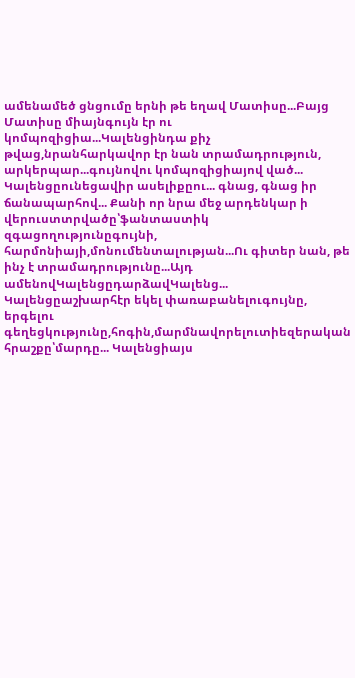ամենամեծ ցնցումը երնի թե եղավ Մատիսը...Բայց Մատիսը միայնգույն էր ու կոմպոզիցիա...Կալենցինդա քիչ թվաց,նրանհարկավոր էր նան տրամադրություն, արկերպար...գույնովու կոմպոզիցիայով ված... Կալենցըունեցավիր ասելիքըու... գնաց, գնաց իր ճանապարհով... Քանի որ նրա մեջ արդենկար ի վերուստտրվածը՝ֆանտաստիկ զգացողությունըգույնի, հարմոնիայի,մոնումենտալության...Ու գիտեր նան, թե ինչ է տրամադրությունը...Այդ ամենովԿալենցըդարձավԿալենց... Կալենցըաշխարհէր եկել փառաբանելուգույնը, երգելու գեղեցկությունը,հոգին,մարմնավորելուտիեզերական հրաշքը՝մարդը... Կալենցիայս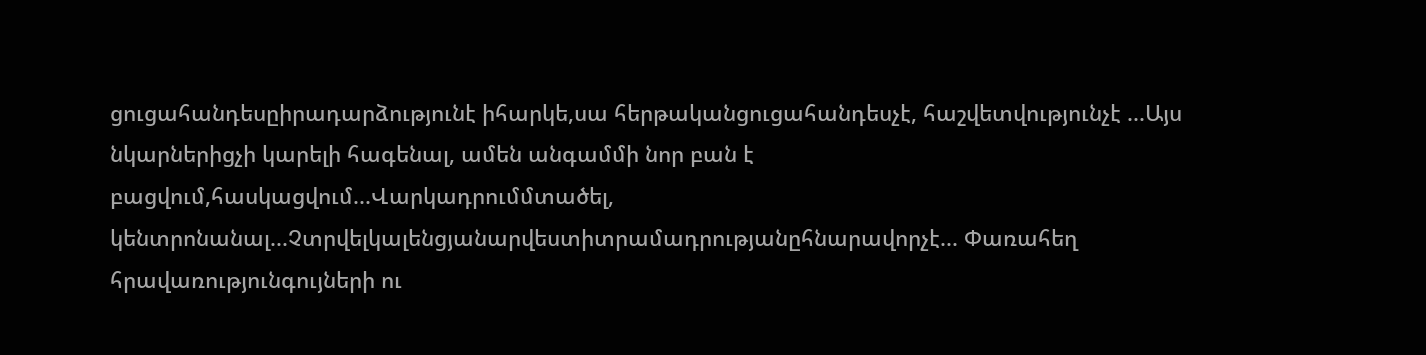ցուցահանդեսըիրադարձությունէ իհարկե,սա հերթականցուցահանդեսչէ, հաշվետվությունչէ ...Այս նկարներիցչի կարելի հագենալ, ամեն անգամմի նոր բան է բացվում,հասկացվում...Վարկադրումմտածել, կենտրոնանալ...Չտրվելկալենցյանարվեստիտրամադրությանըհնարավորչէ... Փառահեղ հրավառությունգույների ու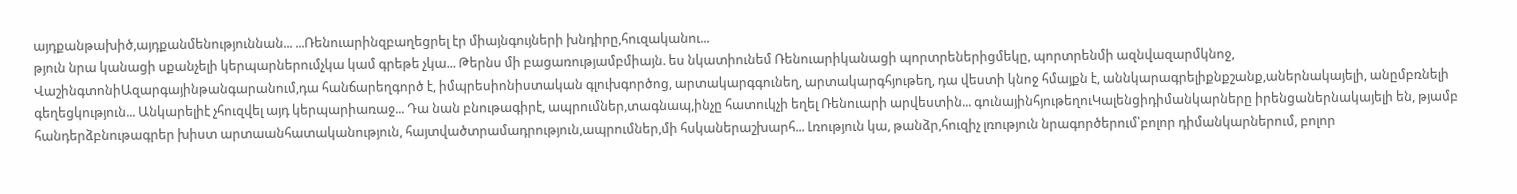այդքանթախիծ,այդքանմենություննան... ...Ռենուարինզբաղեցրել էր միայնգույների խնդիրը,հուզականու...
թյուն նրա կանացի սքանչելի կերպարներումչկա կամ գրեթե չկա... Թերնս մի բացառությամբմիայն. ես նկատիունեմ Ռենուարիկանացի պորտրեներիցմեկը, պորտրենմի ազնվազարմկնոջ, ՎաշինգտոնիԱզարգայինթանգարանում,դա հանճարեղգործ է, իմպրեսիոնիստական գլուխգործոց, արտակարգգունեղ, արտակարգհյութեղ, դա վեստի կնոջ հմայքն է, աննկարագրելիքնքշանք,աներնակայելի, անըմբռնելի գեղեցկություն... Անկարելիէ չհուզվել այդ կերպարիառաջ... Դա նան բնութագիրէ, ապրումներ,տագնապ,ինչը հատուկչի եղել Ռենուարի արվեստին... գունայինհյութեղուԿալենցիդիմանկարները իրենցաներնակայելի են, թյամբ հանդերձբնութագրեր խիստ արտաանհատականություն, հայտվածտրամադրություն,ապրումներ,մի հսկաներաշխարհ... Լռություն կա, թանձր,հուզիչ լռություն նրագործերում՝բոլոր դիմանկարներում, բոլոր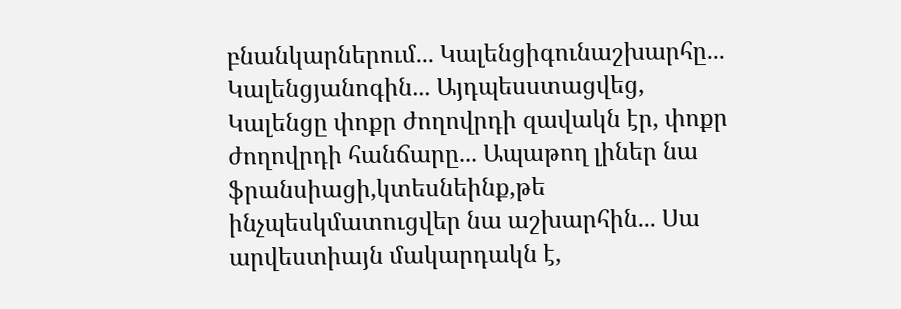բնանկարներում... Կալենցիգունաշխարհը... Կալենցյանոգին... Այդպեսստացվեց, Կալենցը փոքր ժողովրդի զավակն էր, փոքր ժողովրդի հանճարը... Ապաթող լիներ նա ֆրանսիացի,կտեսնեինք,թե ինչպեսկմատուցվեր նա աշխարհին... Սա արվեստիայն մակարդակն է,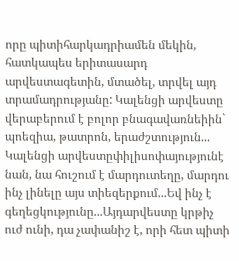որը պիտիհարկադրիամեն մեկին, հատկապես երիտասարդ արվեստագետին, մտածել, տրվել այդ տրամադրությանը: Կալենցի արվեստը վերաբերում է բոլոր բնագավառնեիին` պոեզիա, թատրոն, երաժշտություն... Կալենցի արվեստըփիլիսոփայությունէ նան, նա հուշում է մարդուտեղը, մարդու ինչ լինելը այս տիեզերքում...Եվ ինչ է գեղեցկությունը...Այդարվեստը կրթիչ ուժ ունի, դա չափանիշ է, որի հետ պիտի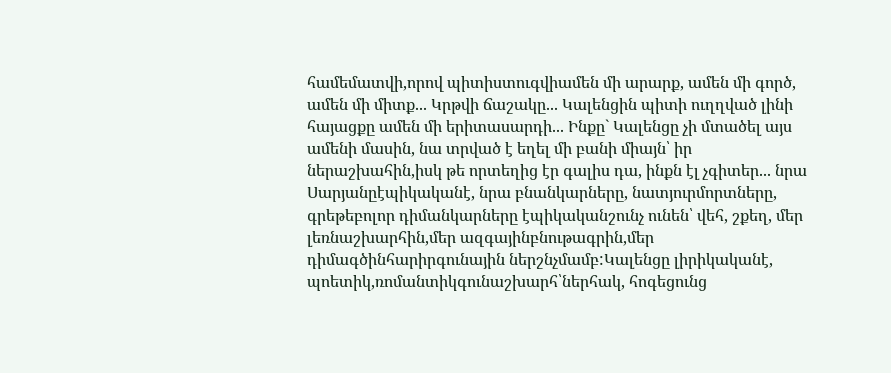համեմատվի,որով պիտիստուգվիամեն մի արարք, ամեն մի գործ, ամեն մի միտք... Կրթվի ճաշակը... Կալենցին պիտի ուղղված լինի հայացքը ամեն մի երիտասարդի... Ինքը` Կալենցը չի մտածել այս ամենի մասին, նա տրված է եղել մի բանի միայն՝ իր ներաշխահին,իսկ թե որտեղից էր գալիս դա, ինքն էլ չգիտեր... նրա Սարյանըէպիկականէ, նրա բնանկարները, նատյուրմորտները, գրեթեբոլոր դիմանկարները էպիկականշունչ ունեն՝ վեհ, շքեղ, մեր լեռնաշխարհին,մեր ազգայինբնութագրին,մեր դիմագծինհարիրգունային ներշնչմամբ:Կալենցը լիրիկականէ, պոետիկ,ռոմանտիկգունաշխարհ՝ներհակ, հոգեցունց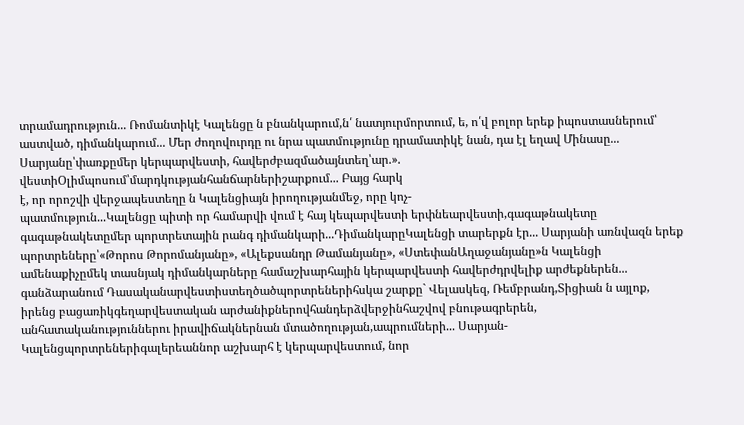տրամադրություն... Ռոմանտիկէ Կալենցը ն բնանկարում,ն՛ նատյուրմորտում, ե, ո՛վ բոլոր երեք իպոստասներում՝ աստված, դիմանկարում... Մեր ժողովուրդը ու նրա պատմությունը դրամատիկէ նան, դա էլ եղավ Մինասը... Սարյանը՝փառքըմեր կերպարվեստի, հավերժբազմածայնտեղ՝ար.».
վեստիՕլիմպոսում՝մարդկությանհանճարներիշարքում... Բայց հարկ
է, որ որոշվի վերջապեստեղը ն Կալենցիայն իրողությանմեջ, որը կոչ-
պատմություն...Կալենցը պիտի որ համարվի վում է հայ կեպարվեստի երփնեարվեստի,գագաթնակետը գագաթնակետըմեր պորտրետային րանգ դիմանկարի...ԴիմանկարըԿալենցի տարերքն էր... Սարյանի առնվազն երեք պորտրեները՝«Թորոս Թորոմանյանը», «Ալեքսանդր Թամանյանը», «ՍտեփանԱղաջանյանը»ն Կալենցի ամենաքիչըմեկ տասնյակ դիմանկարները համաշխարհային կերպարվեստի հավերժդրվելիք արժեքներեն... գանձարանում Դասականարվեստիստեղծածպորտրեներիհսկա շարքը` Վելասկեզ, Ռեմբրանդ,Տիցիան ն այլոք, իրենց բացառիկգեղարվեստական արժանիքներովհանդերձվերջինհաշվով բնութագրերեն, անհատականություններու իրավիճակներնան մտածողության,ապրումների... Սարյան-Կալենցպորտրեներիգալերեաննոր աշխարհ է կերպարվեստում, նոր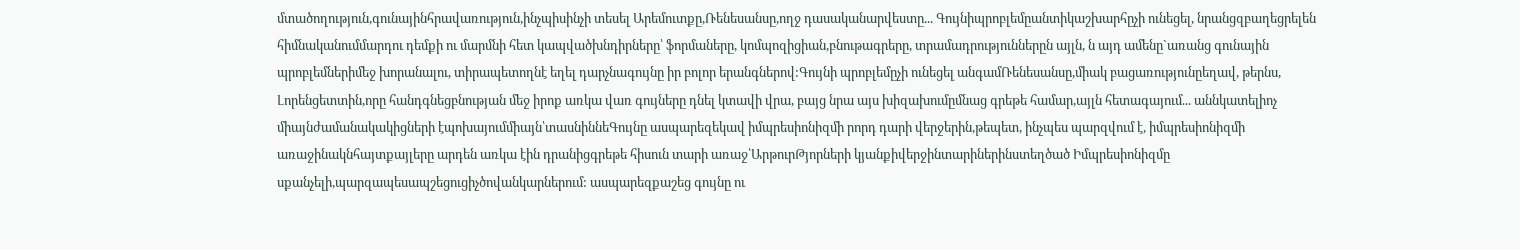մտածողություն,գունայինհրավառություն,ինչպիսինչի տեսել Արեմուտքը,Ռենեսանսը,ողջ դասականարվեստը... Գույնիպրոբլեմըանտիկաշխարհըչի ունեցել, նրանցզբաղեցրելեն հիմնականումմարդու դեմքի ու մարմնի հետ կապվածխնդիրները՝ ֆորմաները, կոմպոզիցիան,բնութագրերը, տրամադրություններըն այլն, ն այդ ամենը`առանց գունային պրոբլեմներիմեջ խորանալու, տիրապետողնէ եղել դարչնագույնը իր բոլոր երանգներով:Գույնի պրոբլեմըչի ունեցել անգամՌենեսանսը,միակ բացառությունըեղավ, թերնս, Լորենցետտին,որը հանդգնեցբնության մեջ իրոք առկա վառ գույները դնել կտավի վրա, բայց նրա այս խիզախումըմնաց գրեթե համար,այլն հետագայում... աննկատելիոչ միայնժամանակակիցների էպոխայումմիայն՝տասնիննեԳույնը ասպարեզեկավ իմպրեսիոնիզմի րորդ դարի վերջերին,թեպետ, ինչպես պարզվում է, իմպրեսիոնիզմի առաջինակնհայտքայլերը արդեն առկա էին դրանիցգրեթե հիսուն տարի առաջ՝ԱրթուրԹյորների կյանքիվերջինտարիներինստեղծած Իմպրեսիոնիզմը սքանչելի,պարզապեսապշեցուցիչծովանկարներում: ասպարեզքաշեց գույնը ու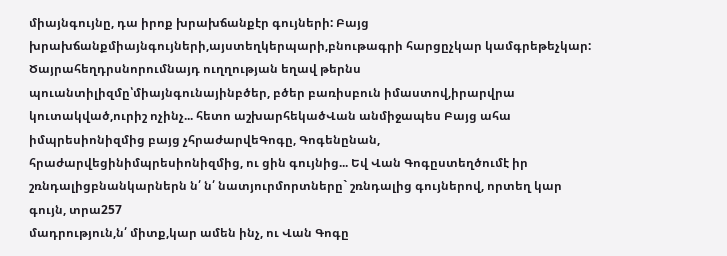միայնգույնը, դա իրոք խրախճանքէր գույների: Բայց խրախճանքմիայնգույների,այստեղկերպարի,բնութագրի հարցըչկար կամգրեթեչկար: Ծայրահեղդրսնորումնայդ ուղղության եղավ թերնս պուանտիլիզմը՝միայնգունայինբծեր, բծեր բառիսբուն իմաստով,իրարվրա կուտակված,ուրիշ ոչինչ... հետո աշխարհեկածՎան անմիջապես Բայց ահա իմպրեսիոնիզմից բայց չհրաժարվեԳոգը, Գոգենընան, հրաժարվեցինիմպրեսիոնիզմից, ու ցին գույնից... Եվ Վան Գոգըստեղծումէ իր շռնդալիցբնանկարներն ն՛ ն՛ նատյուրմորտները` շռնդալից գույներով, որտեղ կար գույն, տրա257
մադրություն,ն՛ միտք,կար ամեն ինչ, ու Վան Գոգը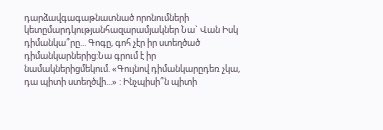դարձավգագաթնատնած որոնումների կետըմարդկությանհազարամյակներ Նա` Վան Իսկ դիմանկա՞րը... Գոգը, գոհ չէր իր ստեղծած դիմանկարներից:Նա գրում է իր նամակներիցմեկում. «Գույնով դիմանկարըդեռ չկա, դա պիտի ստեղծվի...» : Ինչպիսի՞ն պիտի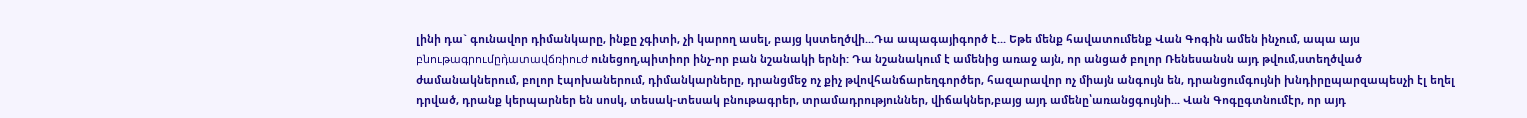լինի դա` գունավոր դիմանկարը, ինքը չգիտի, չի կարող ասել, բայց կստեղծվի...Դա ապագայիգործ է... Եթե մենք հավատումենք Վան Գոգին ամեն ինչում, ապա այս բնութագրումըդ̀ատավճռիուժ ունեցող,պիտիոր ինչ-որ բան նշանակի երնի: Դա նշանակում է ամենից առաջ այն, որ անցած բոլոր Ռենեսանսն այդ թվում,ստեղծված ժամանակներում, բոլոր էպոխաներում, դիմանկարները, դրանցմեջ ոչ քիչ թվովհանճարեղգործեր, հազարավոր ոչ միայն անգույն են, դրանցումգույնի խնդիրըպարզապեսչի էլ եղել դրված, դրանք կերպարներ են սոսկ, տեսակ-տեսակ բնութագրեր, տրամադրություններ, վիճակներ,բայց այդ ամենը՝առանցգույնի... Վան Գոգըգտնումէր, որ այդ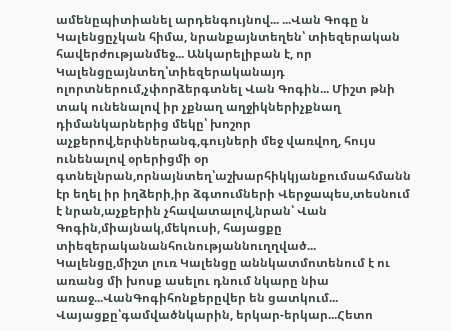ամենըպիտիանել արդենգույնով... ...Վան Գոգը ն Կալենցըչկան հիմա, նրանքայնտեղեն՝ տիեզերական հավերժությանմեջ... Անկարելիբան է, որ Կալենցըայնտեղ՝տիեզերականայդ ոլորտներում,չփորձերգտնել Վան Գոգին... Միշտ թնի տակ ունենալով իր չքնաղ աղջիկներիչքնաղ դիմանկարներից մեկը՝ խոշոր աչքերով,երփներանգ,գույների մեջ վառվող, հույս ունենալով օրերիցմի օր գտնելնրան,որնայնտեղ՝աշխարհիկկյանքումսահմանն էր եղել իր իղձերի,իր ձգտումների Վերջապես,տեսնում է նրան,աչքերին չհավատալով,նրան՝ Վան Գոգին,միայնակ,մեկուսի, հայացքը տիեզերականանհունությաննուղղված... Կալենցը,միշտ լուռ Կալենցը աննկատմոտենում է ու առանց մի խոսք ասելու դնում նկարը նիա առաջ...ՎանԳոգիհոնքերըվեր են ցատկում... Վայացքը՝գամվածնկարին, երկար-երկար...Հետո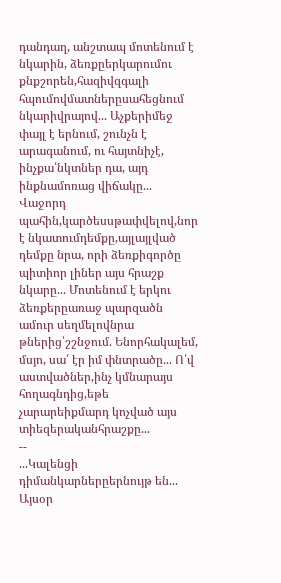դանդաղ, անշտապ մոտենում է նկարին, ձեռքըերկարումու քնքշորեն,հազիվզգալի հպումովմատներըսահեցնում նկարիվրայով... Աչքերիմեջ փայլ է երնում, շունչն է արագանում, ու հայտնիչէ, ինչքա՛նկտներ դա, այդ ինքնամոռաց վիճակը... Վաջորդ պահին,կարծեսսթափվելով,նոր է նկատումդեմքը,այլայլված դեմքը նրա, որի ձեռքիգործը պիտիոր լիներ այս հրաշք նկարը... Մոտենում է երկու ձեռքերըառաջ պարզածն ամուր սեղմելովնրա թներից՝շշնջում. Ենորհակալեմ, մսյո, սա՛ էր իմ փնտրածը... Ո՛վ աստվածներ,ինչ կմնարայս հողագնդից,եթե չարարեիքմարդ կոչված այս տիեզերականհրաշքը...
--
...Կալենցի դիմանկարներըերնույթ են... Այսօր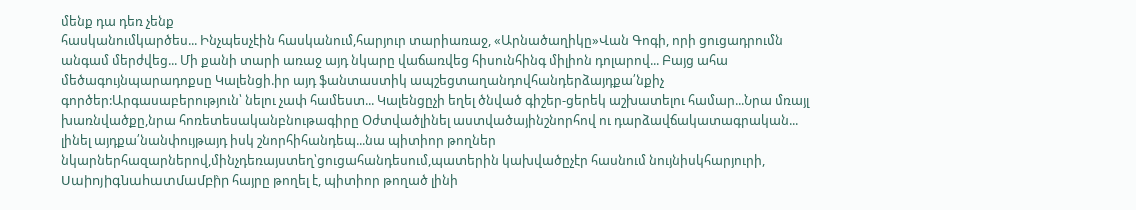մենք դա դեռ չենք
հասկանումկարծես... Ինչպեսչէին հասկանում,հարյուր տարիառաջ, «Արնածաղիկը»Վան Գոգի, որի ցուցադրումն անգամ մերժվեց... Մի քանի տարի առաջ այդ նկարը վաճառվեց հիսունհինգ միլիոն դոլարով... Բայց ահա մեծագույնպարադոքսը Կալենցի.իր այդ ֆանտաստիկ ապշեցտաղանդովհանդերձայդքա՛նքիչ գործեր:Արգասաբերություն՝ նելու չափ համեստ... Կալենցըչի եղել ծնված գիշեր-ցերեկ աշխատելու համար...Նրա մռայլ խառնվածքը,նրա հոռետեսականբնութագիրը Օժտվածլինել աստվածայինշնորհով ու դարձավճակատագրական... լինել այդքա՛նանփույթայդ իսկ շնորհիհանդեպ...նա պիտիոր թողներ նկարներհազարներով,մինչդեռայստեղ՝ցուցահանդեսում,պատերին կախվածըչէր հասնում նույնիսկհարյուրի, Սաիոյիգնահատմամբի̀ր հայրը թողել է, պիտիոր թողած լինի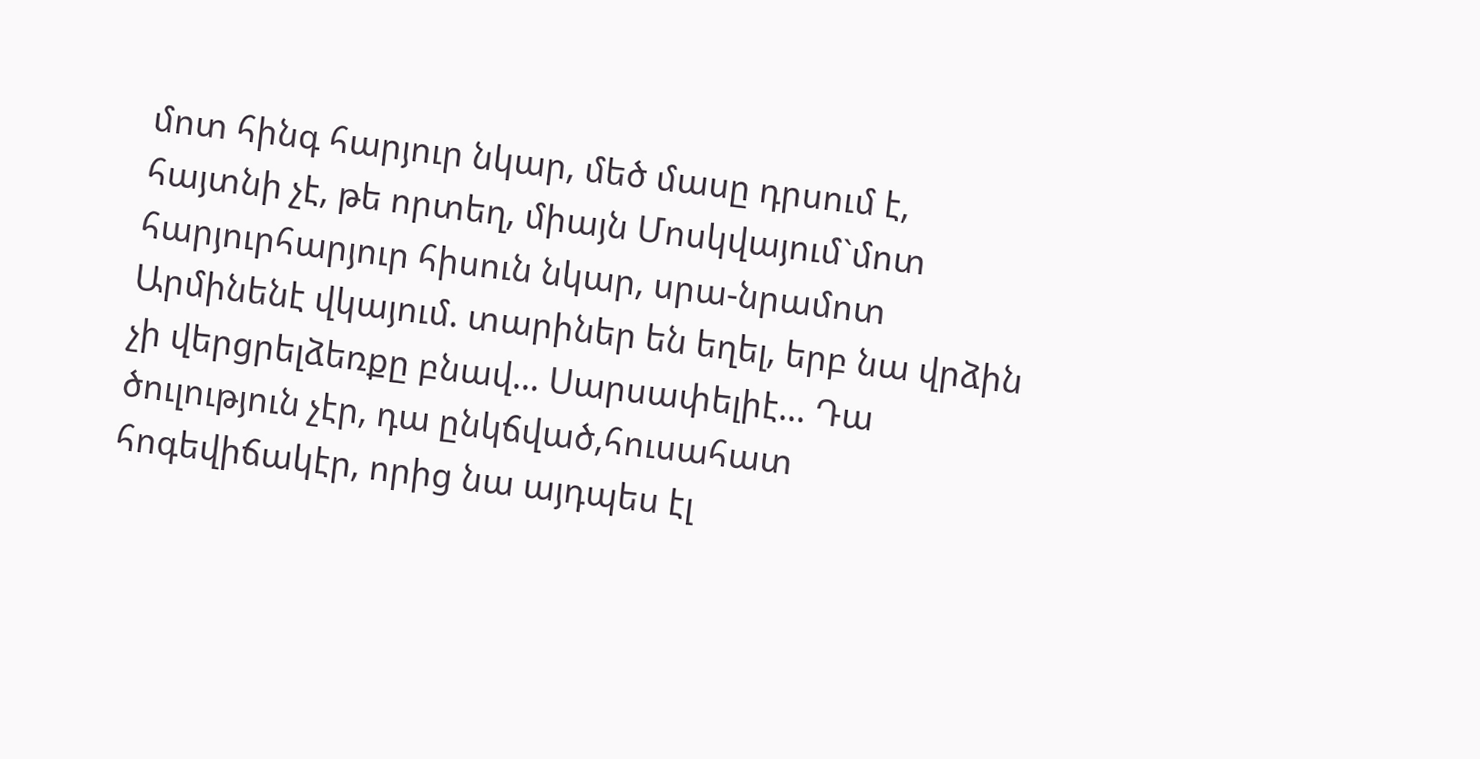մոտ հինգ հարյուր նկար, մեծ մասը դրսում է, հայտնի չէ, թե որտեղ, միայն Մոսկվայում`մոտ հարյուրհարյուր հիսուն նկար, սրա-նրամոտ Արմինենէ վկայում. տարիներ են եղել, երբ նա վրձին չի վերցրելձեռքը բնավ... Սարսափելիէ... Դա ծուլություն չէր, դա ընկճված,հուսահատ հոգեվիճակէր, որից նա այդպես էլ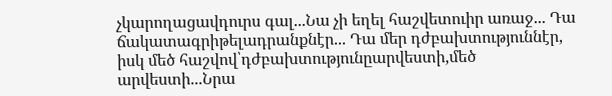չկարողացավդուրս գալ...Նա չի եղել հաշվետուիր առաջ... Դա ճակատագրիթելադրանքնէր... Դա մեր դժբախտություննէր, իսկ մեծ հաշվով՝դժբախտությունըարվեստի,մեծ արվեստի...Նրա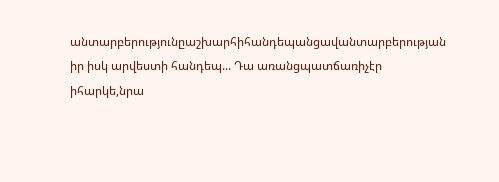անտարբերությունըաշխարհիհանդեպանցավանտարբերության իր իսկ արվեստի հանդեպ... Դա առանցպատճառիչէր իհարկե,նրա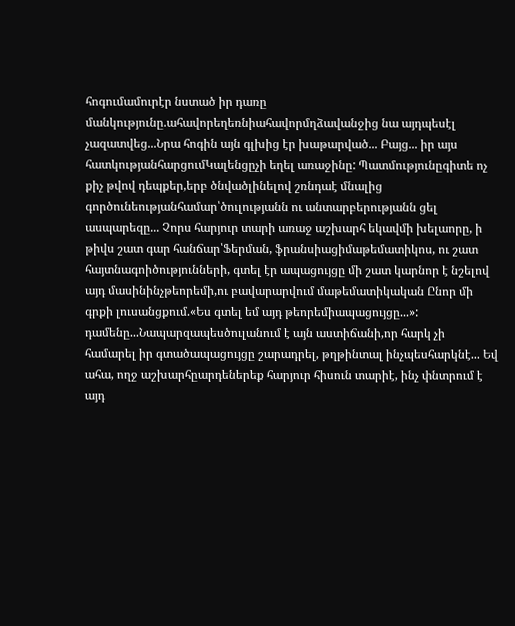հոգումամուրէր նստած իր դառը մանկությունը.ահավորեղեռնիահավորմղձավանջից նա այդպեսէլ չազատվեց...Նրա հոգին այն գլխից էր խաթարված... Բայց... իր այս հատկությանհարցումԿալենցըչի եղել առաջինը: Պատմությունըգիտե ոչ քիչ թվով դեպքեր,երբ ծնվածլինելով շռնդաէ մնալից գործունեությանհամար՝ծուլությանն ու անտարբերությանն ցել ասպարեզը... Չորս հարյուր տարի առաջ աշխարհ եկավմի խելաորը, ի թիվս շատ գար հանճար՝Ֆերման, ֆրանսիացիմաթեմատիկոս, ու շատ հայտնագոիծությունների, գտել էր ապացույցը մի շատ կարնոր է նշելով այդ մասինինչթեորեմի,ու բավարարվում մաթեմատիկական Ընոր մի գրքի լուսանցքում.«Ես գտել եմ այդ թեորեմիապացույցը...»: դամենը...Նապարզապեսծուլանում է այն աստիճանի,որ հարկ չի համարել իր գտածապացույցը շարադրել, թղթինտալ ինչպեսհարկնէ... Եվ ահա, ողջ աշխարհըարդեներեք հարյուր հիսուն տարիէ, ինչ փնտրում է այդ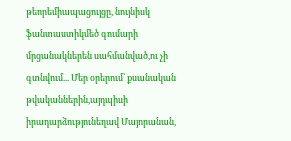թեորեմիապացույցը, նույնիսկ ֆանտաստիկմեծ գումարի մրցանակներեն սահմանված,ու չի գտնվում... Մեր օրերում՝ քսանական թվականներին,այդպիսի իրադարձությունեղավ Մայորանան,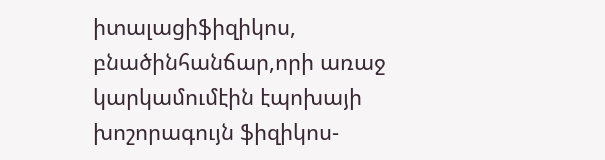իտալացիֆիզիկոս, բնածինհանճար,որի առաջ կարկամումէին էպոխայի խոշորագույն ֆիզիկոս-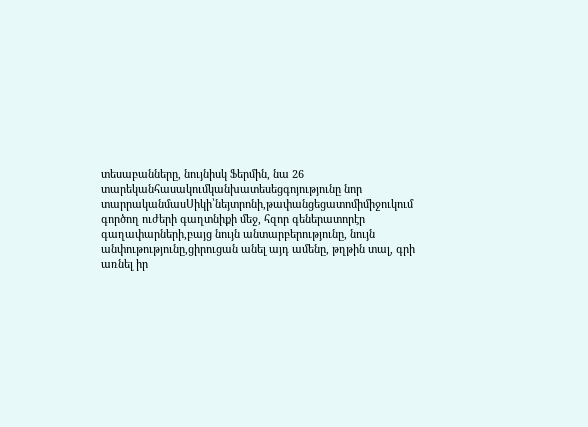տեսաբանները, նույնիսկ Ֆերմին, նա 26 տարեկանհասակումկանխատեսեցգոյությունը նոր տարրականմասՍիկի՝նեյտրոնի,թափանցեցատոմիմիջուկում գործող ուժերի գաղտնիքի մեջ, հզոր գեներատորէր գաղափարների,բայց նույն անտարբերությունը, նույն անփութությունը,ցիրուցան անել այդ ամենը, թղթին տալ, գրի առնել իր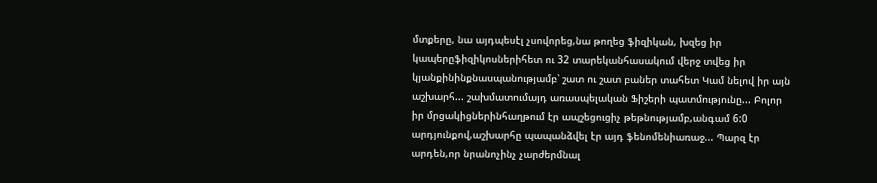մտքերը, նա այդպեսէլ չսովորեց,նա թողեց ֆիզիկան, խզեց իր կապերըֆիզիկոսներիհետ ու 32 տարեկանհասակում վերջ տվեց իր կյանքինինքնասպանությամբ՝ շատ ու շատ բաներ տահետ Կամ նելով իր այն աշխարհ... շախմատումայդ առասպելական Ֆիշերի պատմությունը... Բոլոր իր մրցակիցներինհաղթում էր ապշեցուցիչ թեթնությամբ,անգամ 6:0 արդյունքով,աշխարհը պապանձվել էր այդ ֆենոմենիառաջ... Պարզ էր արդեն,որ նրանոչինչ չարժերմնալ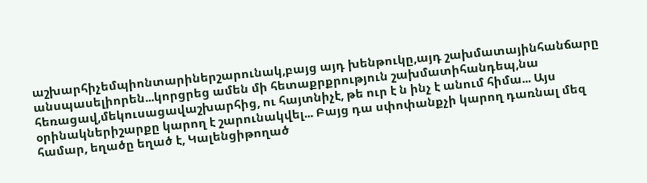աշխարհիչեմպիոնտարիներշարունակ,բայց այդ խենթուկը,այդ շախմատայինհանճարը անսպասելիորեն...կորցրեց ամեն մի հետաքրքրություն շախմատիհանդեպ,նա հեռացավ,մեկուսացավաշխարհից, ու հայտնիչէ, թե ուր է ն ինչ է անում հիմա... Այս օրինակներիշարքը կարող է շարունակվել... Բայց դա սփոփանքչի կարող դառնալ մեզ համար, եղածը եղած է, Կալենցիթողած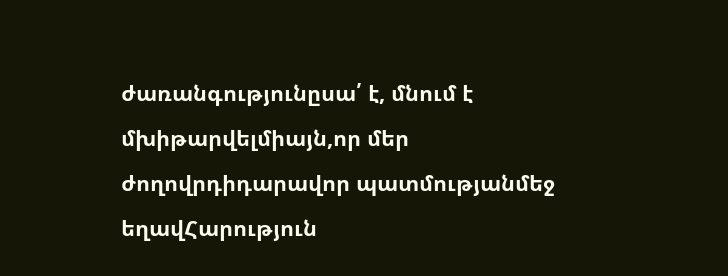ժառանգությունըսա՛ է, մնում է մխիթարվելմիայն,որ մեր ժողովրդիդարավոր պատմությանմեջ եղավՀարություն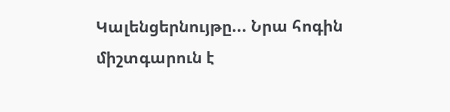Կալենցերնույթը... Նրա հոգին միշտգարուն է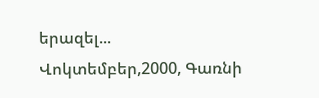երազել...
Վոկտեմբեր,2000, Գառնի